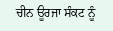ਚੀਨ ਊਰਜਾ ਸੰਕਟ ਨੂੰ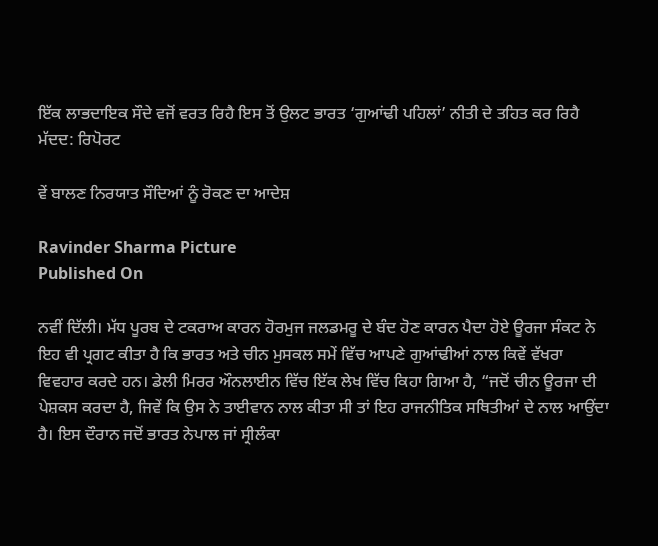ਇੱਕ ਲਾਭਦਾਇਕ ਸੌਦੇ ਵਜੋਂ ਵਰਤ ਰਿਹੈ ਇਸ ਤੋਂ ਉਲਟ ਭਾਰਤ ‘ਗੁਆਂਢੀ ਪਹਿਲਾਂ’ ਨੀਤੀ ਦੇ ਤਹਿਤ ਕਰ ਰਿਹੈ ਮੱਦਦ: ਰਿਪੋਰਟ

ਵੇਂ ਬਾਲਣ ਨਿਰਯਾਤ ਸੌਦਿਆਂ ਨੂੰ ਰੋਕਣ ਦਾ ਆਦੇਸ਼

Ravinder Sharma Picture
Published On

ਨਵੀਂ ਦਿੱਲੀ। ਮੱਧ ਪੂਰਬ ਦੇ ਟਕਰਾਅ ਕਾਰਨ ਹੋਰਮੁਜ ਜਲਡਮਰੂ ਦੇ ਬੰਦ ਹੋਣ ਕਾਰਨ ਪੈਦਾ ਹੋਏ ਊਰਜਾ ਸੰਕਟ ਨੇ ਇਹ ਵੀ ਪ੍ਰਗਟ ਕੀਤਾ ਹੈ ਕਿ ਭਾਰਤ ਅਤੇ ਚੀਨ ਮੁਸਕਲ ਸਮੇਂ ਵਿੱਚ ਆਪਣੇ ਗੁਆਂਢੀਆਂ ਨਾਲ ਕਿਵੇਂ ਵੱਖਰਾ ਵਿਵਹਾਰ ਕਰਦੇ ਹਨ। ਡੇਲੀ ਮਿਰਰ ਔਨਲਾਈਨ ਵਿੱਚ ਇੱਕ ਲੇਖ ਵਿੱਚ ਕਿਹਾ ਗਿਆ ਹੈ, “ਜਦੋਂ ਚੀਨ ਊਰਜਾ ਦੀ ਪੇਸ਼ਕਸ ਕਰਦਾ ਹੈ, ਜਿਵੇਂ ਕਿ ਉਸ ਨੇ ਤਾਈਵਾਨ ਨਾਲ ਕੀਤਾ ਸੀ ਤਾਂ ਇਹ ਰਾਜਨੀਤਿਕ ਸਥਿਤੀਆਂ ਦੇ ਨਾਲ ਆਉਂਦਾ ਹੈ। ਇਸ ਦੌਰਾਨ ਜਦੋਂ ਭਾਰਤ ਨੇਪਾਲ ਜਾਂ ਸ੍ਰੀਲੰਕਾ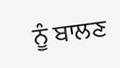ਨੂੰ ਬਾਲਣ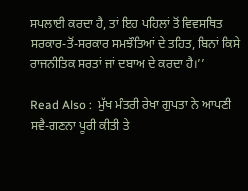ਸਪਲਾਈ ਕਰਦਾ ਹੈ, ਤਾਂ ਇਹ ਪਹਿਲਾਂ ਤੋਂ ਵਿਵਸਥਿਤ ਸਰਕਾਰ-ਤੋਂ-ਸਰਕਾਰ ਸਮਝੌਤਿਆਂ ਦੇ ਤਹਿਤ, ਬਿਨਾਂ ਕਿਸੇ ਰਾਜਨੀਤਿਕ ਸਰਤਾਂ ਜਾਂ ਦਬਾਅ ਦੇ ਕਰਦਾ ਹੈ।’’

Read Also :  ਮੁੱਖ ਮੰਤਰੀ ਰੇਖਾ ਗੁਪਤਾ ਨੇ ਆਪਣੀ ਸਵੈ-ਗਣਨਾ ਪੂਰੀ ਕੀਤੀ ਤੇ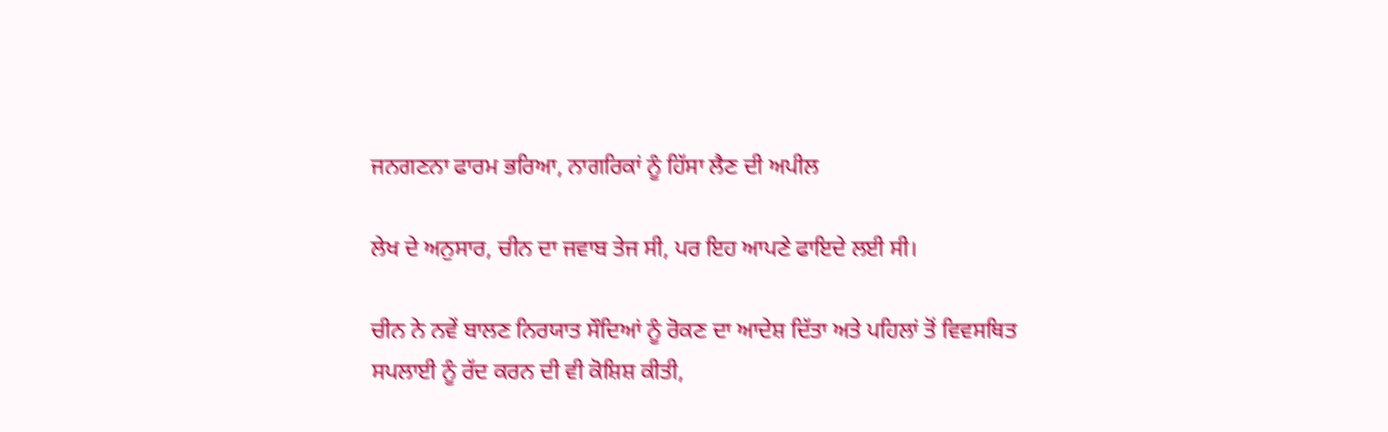ਜਨਗਣਨਾ ਫਾਰਮ ਭਰਿਆ, ਨਾਗਰਿਕਾਂ ਨੂੰ ਹਿੱਸਾ ਲੈਣ ਦੀ ਅਪੀਲ

ਲੇਖ ਦੇ ਅਨੁਸਾਰ, ਚੀਨ ਦਾ ਜਵਾਬ ਤੇਜ ਸੀ, ਪਰ ਇਹ ਆਪਣੇ ਫਾਇਦੇ ਲਈ ਸੀ।

ਚੀਨ ਨੇ ਨਵੇਂ ਬਾਲਣ ਨਿਰਯਾਤ ਸੌਦਿਆਂ ਨੂੰ ਰੋਕਣ ਦਾ ਆਦੇਸ਼ ਦਿੱਤਾ ਅਤੇ ਪਹਿਲਾਂ ਤੋਂ ਵਿਵਸਥਿਤ ਸਪਲਾਈ ਨੂੰ ਰੱਦ ਕਰਨ ਦੀ ਵੀ ਕੋਸ਼ਿਸ਼ ਕੀਤੀ,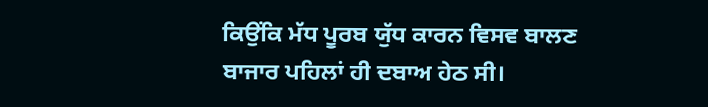ਕਿਉਂਕਿ ਮੱਧ ਪੂਰਬ ਯੁੱਧ ਕਾਰਨ ਵਿਸਵ ਬਾਲਣ ਬਾਜਾਰ ਪਹਿਲਾਂ ਹੀ ਦਬਾਅ ਹੇਠ ਸੀ।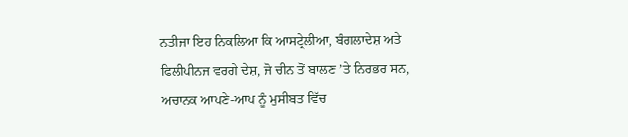ਨਤੀਜਾ ਇਹ ਨਿਕਲਿਆ ਕਿ ਆਸਟ੍ਰੇਲੀਆ, ਬੰਗਲਾਦੇਸ਼ ਅਤੇ ਫਿਲੀਪੀਨਜ ਵਰਗੇ ਦੇਸ਼, ਜੋ ਚੀਨ ਤੋਂ ਬਾਲਣ ’ਤੇ ਨਿਰਭਰ ਸਨ, ਅਚਾਨਕ ਆਪਣੇ-ਆਪ ਨੂੰ ਮੁਸੀਬਤ ਵਿੱਚ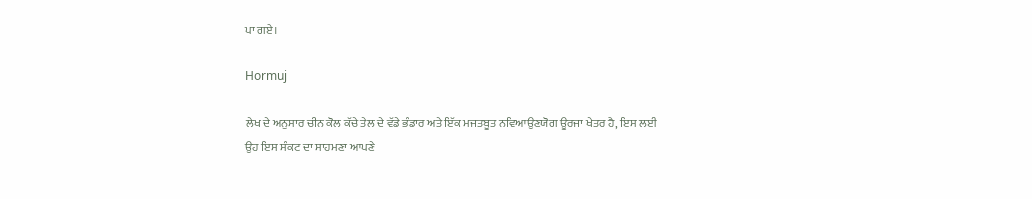ਪਾ ਗਏ।

Hormuj

ਲੇਖ ਦੇ ਅਨੁਸਾਰ ਚੀਨ ਕੋਲ ਕੱਚੇ ਤੇਲ ਦੇ ਵੱਡੇ ਭੰਡਾਰ ਅਤੇ ਇੱਕ ਮਜਤਬੂਤ ਨਵਿਆਉਣਯੋਗ ਊਰਜਾ ਖੇਤਰ ਹੈ, ਇਸ ਲਈ ਉਹ ਇਸ ਸੰਕਟ ਦਾ ਸਾਹਮਣਾ ਆਪਣੇ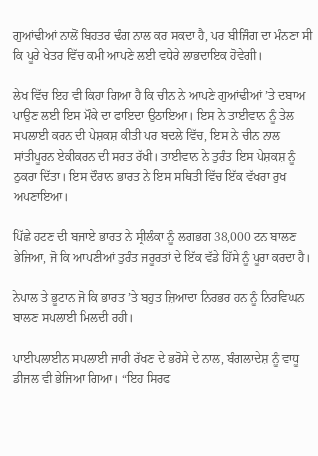ਗੁਆਂਢੀਆਂ ਨਾਲੋਂ ਬਿਹਤਰ ਢੰਗ ਨਾਲ ਕਰ ਸਕਦਾ ਹੈ, ਪਰ ਬੀਜਿੰਗ ਦਾ ਮੰਨਣਾ ਸੀ ਕਿ ਪੂਰੇ ਖੇਤਰ ਵਿੱਚ ਕਮੀ ਆਪਣੇ ਲਈ ਵਧੇਰੇ ਲਾਭਦਾਇਕ ਹੋਵੇਗੀ।

ਲੇਖ ਵਿੱਚ ਇਹ ਵੀ ਕਿਹਾ ਗਿਆ ਹੈ ਕਿ ਚੀਨ ਨੇ ਆਪਣੇ ਗੁਆਂਢੀਆਂ ’ਤੇ ਦਬਾਅ ਪਾਉਣ ਲਈ ਇਸ ਮੌਕੇ ਦਾ ਫਾਇਦਾ ਉਠਾਇਆ। ਇਸ ਨੇ ਤਾਈਵਾਨ ਨੂੰ ਤੇਲ ਸਪਲਾਈ ਕਰਨ ਦੀ ਪੇਸ਼ਕਸ਼ ਕੀਤੀ ਪਰ ਬਦਲੇ ਵਿੱਚ, ਇਸ ਨੇ ਚੀਨ ਨਾਲ ਸਾਂਤੀਪੂਰਨ ਏਕੀਕਰਨ ਦੀ ਸਰਤ ਰੱਖੀ। ਤਾਈਵਾਨ ਨੇ ਤੁਰੰਤ ਇਸ ਪੇਸ਼ਕਸ਼ ਨੂੰ ਠੁਕਰਾ ਦਿੱਤਾ। ਇਸ ਦੌਰਾਨ ਭਾਰਤ ਨੇ ਇਸ ਸਥਿਤੀ ਵਿੱਚ ਇੱਕ ਵੱਖਰਾ ਰੁਖ ਅਪਣਾਇਆ।

ਪਿੱਛੇ ਹਟਣ ਦੀ ਬਜਾਏ ਭਾਰਤ ਨੇ ਸ੍ਰੀਲੰਕਾ ਨੂੰ ਲਗਭਗ 38,000 ਟਨ ਬਾਲਣ ਭੇਜਿਆ, ਜੋ ਕਿ ਆਪਣੀਆਂ ਤੁਰੰਤ ਜਰੂਰਤਾਂ ਦੇ ਇੱਕ ਵੱਡੇ ਹਿੱਸੇ ਨੂੰ ਪੂਰਾ ਕਰਦਾ ਹੈ।

ਨੇਪਾਲ ਤੇ ਭੂਟਾਨ ਜੋ ਕਿ ਭਾਰਤ ’ਤੇ ਬਹੁਤ ਜ਼ਿਆਦਾ ਨਿਰਭਰ ਹਨ ਨੂੰ ਨਿਰਵਿਘਨ ਬਾਲਣ ਸਪਲਾਈ ਮਿਲਦੀ ਰਹੀ।

ਪਾਈਪਲਾਈਨ ਸਪਲਾਈ ਜਾਰੀ ਰੱਖਣ ਦੇ ਭਰੋਸੇ ਦੇ ਨਾਲ, ਬੰਗਲਾਦੇਸ਼ ਨੂੰ ਵਾਧੂ ਡੀਜਲ ਵੀ ਭੇਜਿਆ ਗਿਆ। “ਇਹ ਸਿਰਫ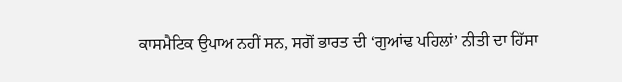ਕਾਸਮੈਟਿਕ ਉਪਾਅ ਨਹੀਂ ਸਨ, ਸਗੋਂ ਭਾਰਤ ਦੀ ‘ਗੁਆਂਢ ਪਹਿਲਾਂ’ ਨੀਤੀ ਦਾ ਹਿੱਸਾ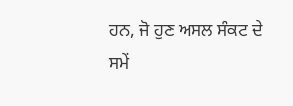ਹਨ, ਜੋ ਹੁਣ ਅਸਲ ਸੰਕਟ ਦੇ ਸਮੇਂ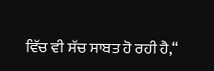ਵਿੱਚ ਵੀ ਸੱਚ ਸਾਬਤ ਹੋ ਰਹੀ ਹੈ,“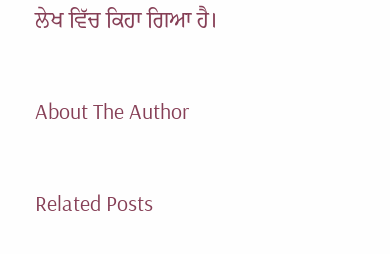ਲੇਖ ਵਿੱਚ ਕਿਹਾ ਗਿਆ ਹੈ।

About The Author

Related Posts